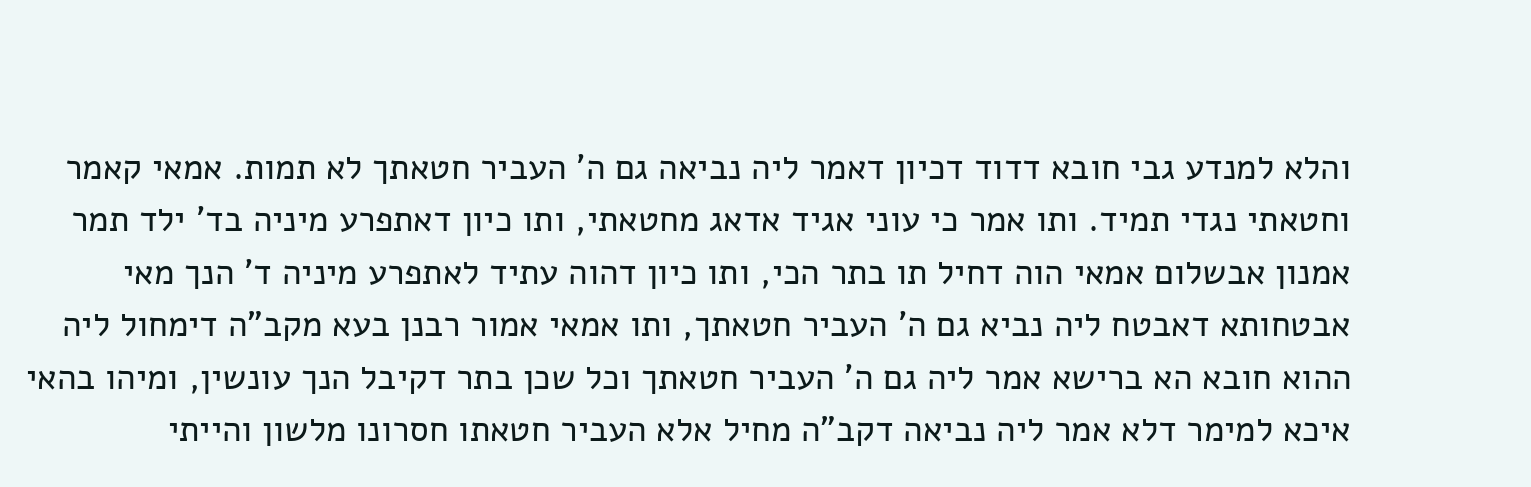והלא למנדע גבי חובא דדוד דכיון דאמר ליה נביאה גם ה' העביר חטאתך לא תמות. אמאי קאמר וחטאתי נגדי תמיד. ותו אמר כי עוני אגיד אדאג מחטאתי, ותו כיון דאתפרע מיניה בד' ילד תמר אמנון אבשלום אמאי הוה דחיל תו בתר הכי, ותו כיון דהוה עתיד לאתפרע מיניה ד' הנך מאי אבטחותא דאבטח ליה נביא גם ה' העביר חטאתך, ותו אמאי אמור רבנן בעא מקב"ה דימחול ליה ההוא חובא הא ברישא אמר ליה גם ה' העביר חטאתך וכל שכן בתר דקיבל הנך עונשין, ומיהו בהאי איכא למימר דלא אמר ליה נביאה דקב"ה מחיל אלא העביר חטאתו חסרונו מלשון והייתי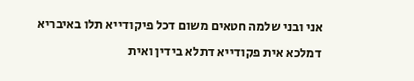אני ובני שלמה חטאים משום דכל פיקודייא תלו באיבריא דמלכא אית פקודייא דתלא בידין ואית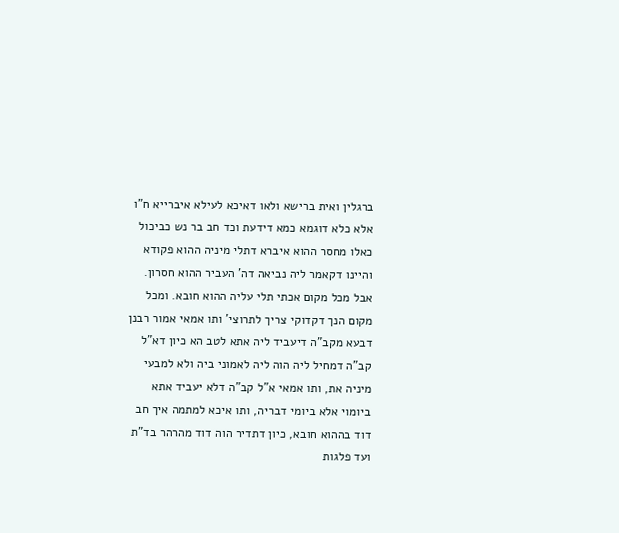ברגלין ואית ברישא ולאו דאיכא לעילא איברייא ח"ו אלא כלא דוגמא כמא דידעת וכד חב בר נש כביכול כאלו מחסר ההוא איברא דתלי מיניה ההוא פקודא והיינו דקאמר ליה נביאה דה' העביר ההוא חסרון. אבל מכל מקום אכתי תלי עליה ההוא חובא. ומכל מקום הנך דקדוקי צריך לתרוצי' ותו אמאי אמור רבנן דבעא מקב"ה דיעביד ליה אתא לטב הא כיון דא"ל קב"ה דמחיל ליה הוה ליה לאמוני ביה ולא למבעי מיניה את, ותו אמאי א"ל קב"ה דלא יעביד אתא ביומוי אלא ביומי דבריה, ותו איכא למתמה איך חב דוד בההוא חובא, כיון דתדיר הוה דוד מהרהר בד"ת ועד פלגות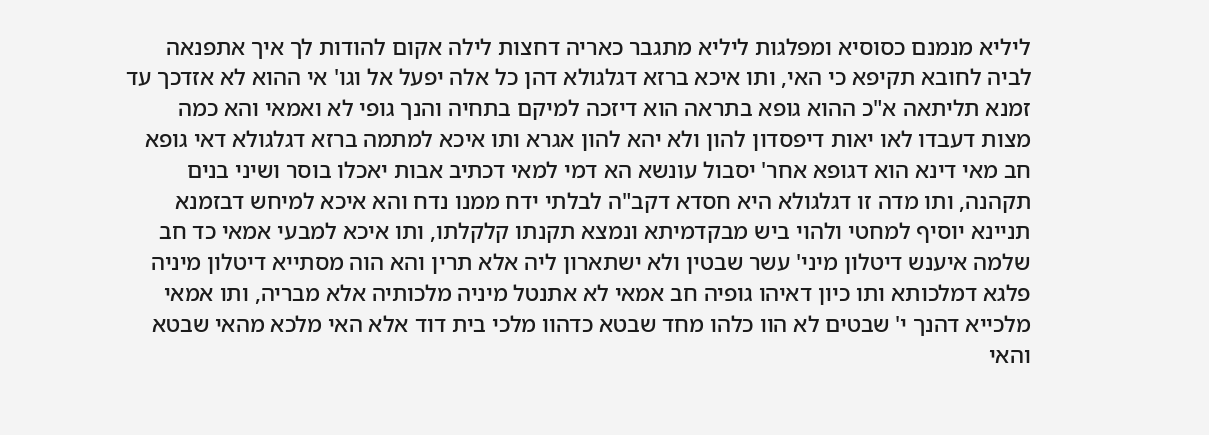ליליא מנמנם כסוסיא ומפלגות ליליא מתגבר כאריה דחצות לילה אקום להודות לך איך אתפנאה לביה לחובא תקיפא כי האי, ותו איכא ברזא דגלגולא דהן כל אלה יפעל אל וגו' אי ההוא לא אזדכך עד זמנא תליתאה א"כ ההוא גופא בתראה הוא דיזכה למיקם בתחיה והנך גופי לא ואמאי והא כמה מצות דעבדו לאו יאות דיפסדון להון ולא יהא להון אגרא ותו איכא למתמה ברזא דגלגולא דאי גופא חב מאי דינא הוא דגופא אחר' יסבול עונשא הא דמי למאי דכתיב אבות יאכלו בוסר ושיני בנים תקהנה, ותו מדה זו דגלגולא היא חסדא דקב"ה לבלתי ידח ממנו נדח והא איכא למיחש דבזמנא תניינא יוסיף למחטי ולהוי ביש מבקדמיתא ונמצא תקנתו קלקלתו, ותו איכא למבעי אמאי כד חב שלמה איענש דיטלון מיני' עשר שבטין ולא ישתארון ליה אלא תרין והא הוה מסתייא דיטלון מיניה פלגא דמלכותא ותו כיון דאיהו גופיה חב אמאי לא אתנטל מיניה מלכותיה אלא מבריה, ותו אמאי מלכייא דהנך י' שבטים לא הוו כלהו מחד שבטא כדהוו מלכי בית דוד אלא האי מלכא מהאי שבטא והאי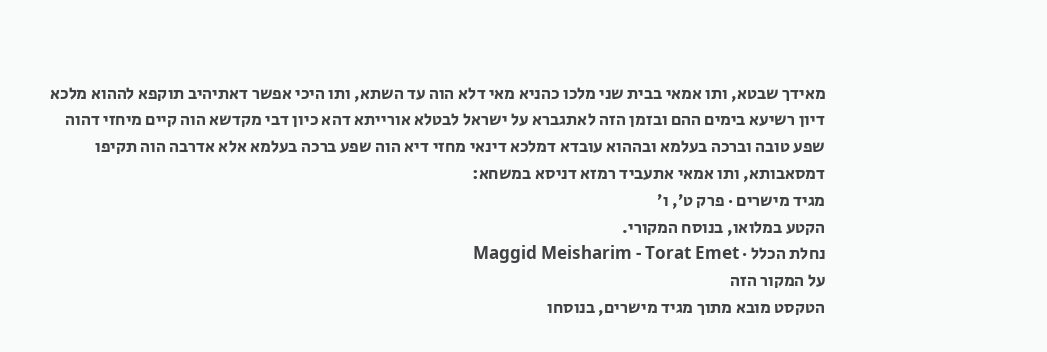מאידך שבטא, ותו אמאי בבית שני מלכו כהניא מאי דלא הוה עד השתא, ותו היכי אפשר דאתיהיב תוקפא לההוא מלכא דיון רשיעא בימים ההם ובזמן הזה לאתגברא על ישראל לבטלא אורייתא דהא כיון דבי מקדשא הוה קיים מיחזי דהוה שפע טובה וברכה בעלמא ובההוא עובדא דמלכא דינאי מחזי דיא הוה שפע ברכה בעלמא אלא אדרבה הוה תקיפו דמסאבותא, ותו אמאי אתעביד רמזא דניסא במשחא:
מגיד מישרים · פרק ט׳, ו׳
הקטע במלואו, בנוסח המקורי.
נחלת הכלל · Maggid Meisharim - Torat Emet
על המקור הזה
הטקסט מובא מתוך מגיד מישרים, בנוסחו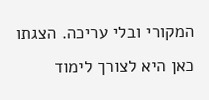המקורי ובלי עריכה. הצגתו כאן היא לצורך לימוד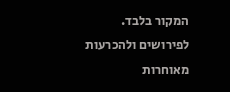המקור בלבד. לפירושים ולהכרעות מאוחרות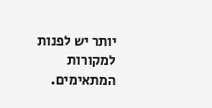יותר יש לפנות למקורות המתאימים.